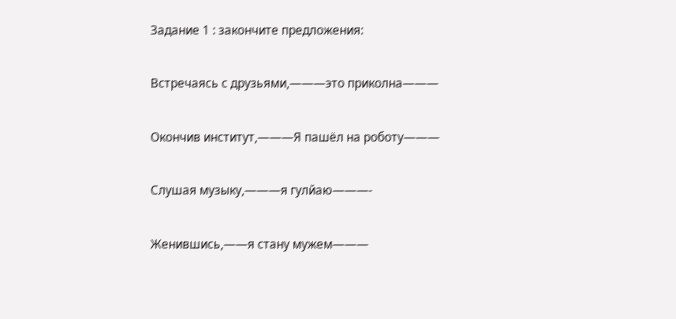Задание 1 : закончите предложения:

Встречаясь с друзьями,———это приколна———

Окончив институт,———Я пашёл на роботу———

Слушая музыку,———я гулйаю———-

Женившись,——я стану мужем———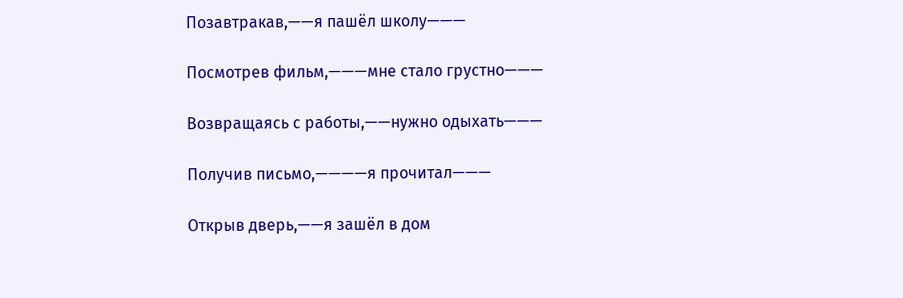Позавтракав,——я пашёл школу———

Посмотрев фильм,———мне стало грустно———

Возвращаясь с работы,——нужно одыхать———

Получив письмо,————я прочитал———

Открыв дверь,——я зашёл в дом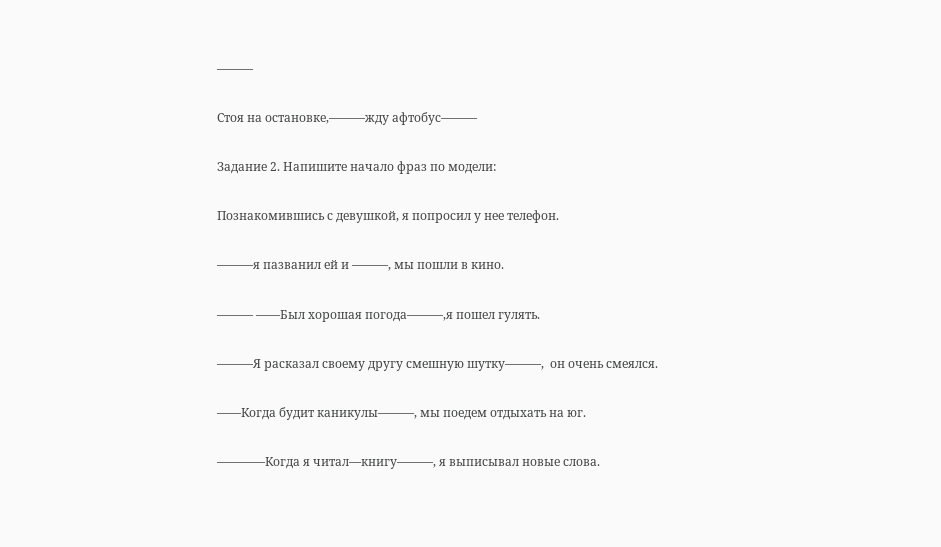———

Стоя на остановке,———жду афтобус———

Задание 2. Напишите начало фраз по модели:

Познакомившись с девушкой, я попросил у нее телефон.

———я пазванил ей и ———, мы пошли в кино.

——— ——Был хорошая погода———,я пошел гулять.

———Я расказал своему другу смешную шутку———,  он очень смеялся.

——Когда будит каникулы———, мы поедем отдыхать на юг.

————Когда я читал—книгу———, я выписывал новые слова.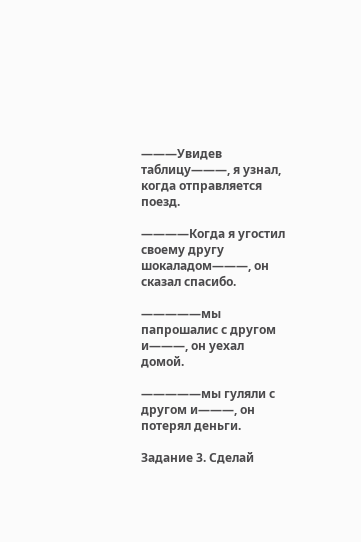———Увидев таблицу———, я узнал, когда отправляется поезд.

————Когда я угостил своему другу шокаладом———, он сказал спасибо.

—————мы папрошалис с другом и———, он уехал домой.

—————мы гуляли с другом и———, он потерял деньги.

Задание 3. Сделай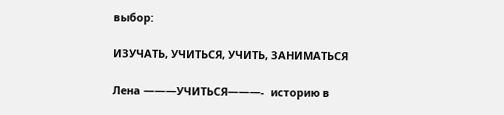выбор:

ИЗУЧАТЬ, УЧИТЬСЯ, УЧИТЬ, ЗАНИМАТЬСЯ

Лена ———УЧИТЬСЯ———-  историю в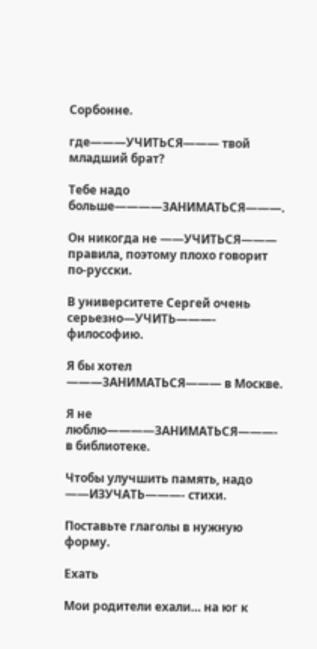Сорбонне.

где———УЧИТЬСЯ——— твой младший брат?

Тебе надо больше————ЗАНИМАТЬСЯ———.

Он никогда не ——УЧИТЬСЯ——— правила, поэтому плохо говорит по-русски.

В университете Сергей очень серьезно—УЧИТЬ———- философию.

Я бы хотел ———ЗАНИМАТЬСЯ——— в Москве.

Я не люблю————ЗАНИМАТЬСЯ———- в библиотеке.

Чтобы улучшить память, надо ——ИЗУЧАТЬ———- стихи.

Поставьте глаголы в нужную форму.

Ехать

Мои родители ехали… на юг к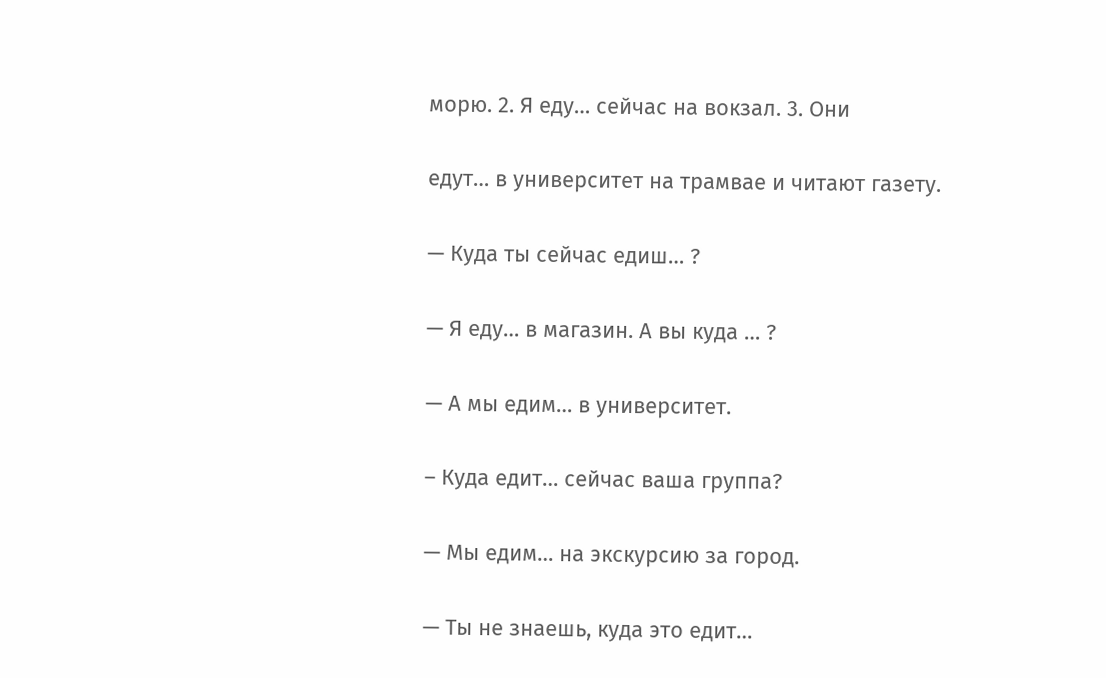морю. 2. Я еду… сейчас на вокзал. 3. Они

едут… в университет на трамвае и читают газету.

— Куда ты сейчас едиш… ?

— Я еду… в магазин. А вы куда … ?

— А мы едим… в университет.

– Куда едит… сейчас ваша группа?

— Мы едим… на экскурсию за город.

— Ты не знаешь, куда это едит…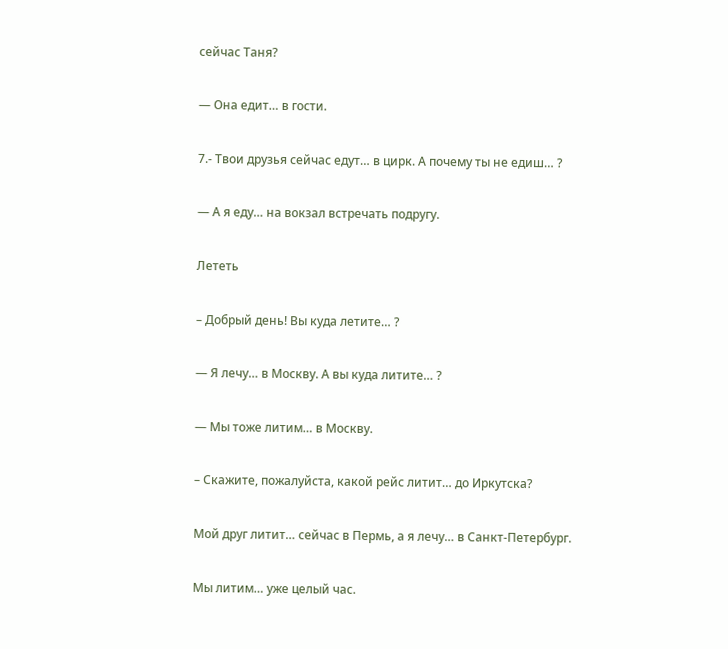сейчас Таня?

— Она едит… в гости.

7.- Твои друзья сейчас едут… в цирк. А почему ты не едиш… ?

— А я еду… на вокзал встречать подругу.

Лететь

– Добрый день! Вы куда летите… ?

— Я лечу… в Москву. А вы куда литите… ?

— Мы тоже литим… в Москву.

– Скажите, пожалуйста, какой рейс литит… до Иркутска?

Мой друг литит… сейчас в Пермь, а я лечу… в Санкт-Петербург.

Мы литим… уже целый час.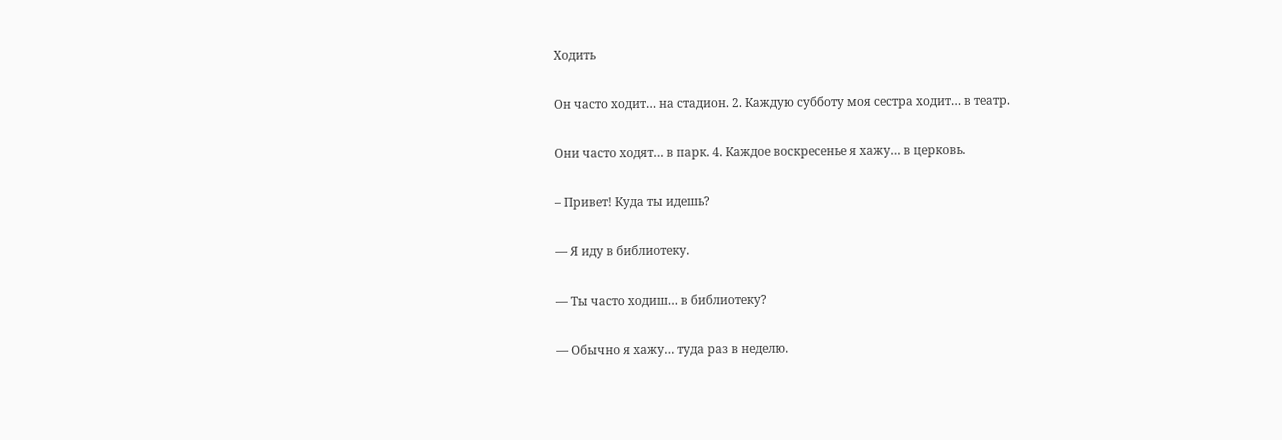Ходить

Он часто ходит… на стадион. 2. Каждую субботу моя сестра ходит… в театр.

Они часто ходят… в парк. 4. Каждое воскресенье я хажу… в церковь.

– Привет! Куда ты идешь?

— Я иду в библиотеку.

— Ты часто ходиш… в библиотеку?

— Обычно я хажу… туда раз в неделю.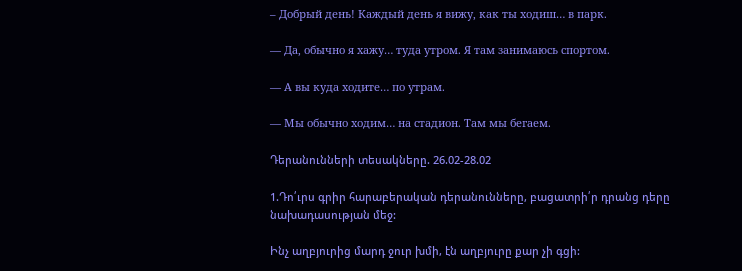– Добрый день! Каждый день я вижу, как ты ходиш… в парк.

— Да, обычно я хажу… туда утром. Я там занимаюсь спортом.

— А вы куда ходите… по утрам.

— Мы обычно ходим… на стадион. Там мы бегаем.

Դերանունների տեսակները. 26.02-28.02

1.Դո՛ւրս գրիր հարաբերական դերանունները, բացատրի՛ր դրանց դերը նախադասության մեջ:

Ինչ աղբյուրից մարդ ջուր խմի, էն աղբյուրը քար չի գցի: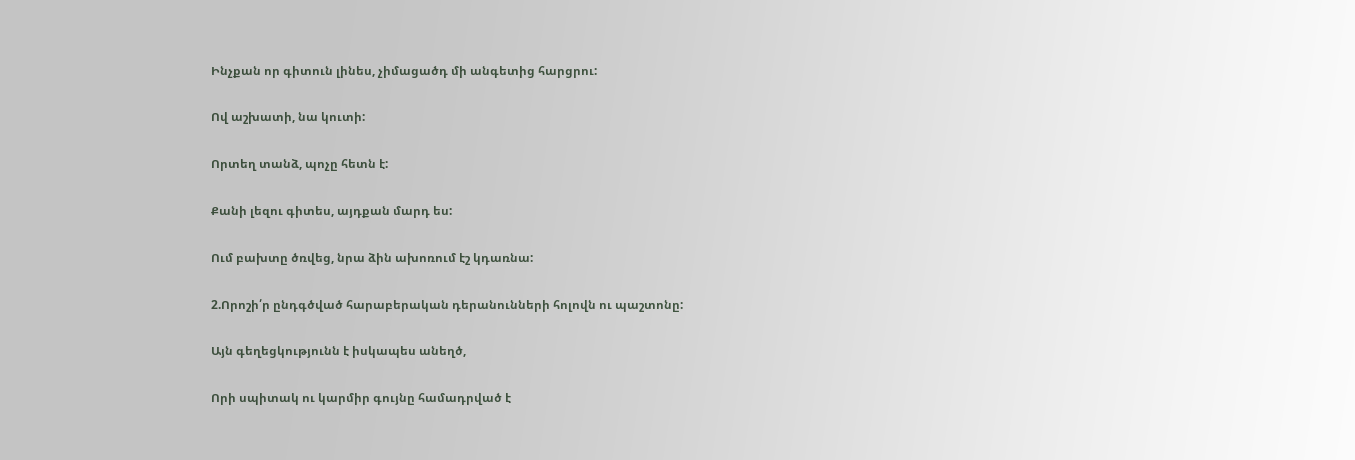Ինչքան որ գիտուն լինես, չիմացածդ մի անգետից հարցրու:

Ով աշխատի, նա կուտի:

Որտեղ տանձ, պոչը հետն է:

Քանի լեզու գիտես, այդքան մարդ ես:

Ում բախտը ծռվեց, նրա ձին ախոռում էշ կդառնա:

2.Որոշի՛ր ընդգծված հարաբերական դերանունների հոլովն ու պաշտոնը:

Այն գեղեցկությունն է իսկապես անեղծ,

Որի սպիտակ ու կարմիր գույնը համադրված է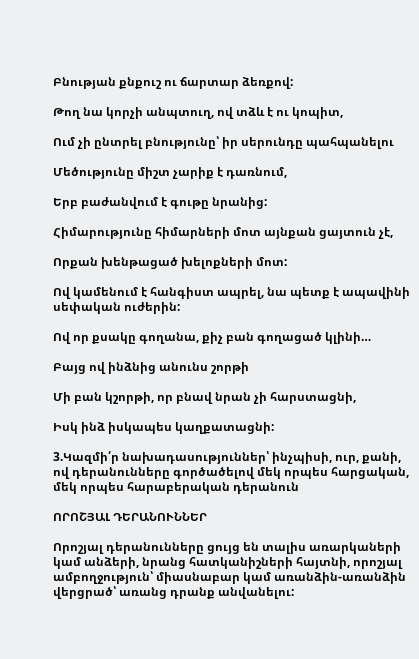Բնության քնքուշ ու ճարտար ձեռքով:

Թող նա կորչի անպտուղ, ով տձև է ու կոպիտ,

Ում չի ընտրել բնությունը՝ իր սերունդը պահպանելու

Մեծությունը միշտ չարիք է դառնում,

Երբ բաժանվում է գութը նրանից:

Հիմարությունը հիմարների մոտ այնքան ցայտուն չէ,

Որքան խենթացած խելոքների մոտ:

Ով կամենում է հանգիստ ապրել, նա պետք է ապավինի սեփական ուժերին:

Ով որ քսակը գողանա, քիչ բան գողացած կլինի…

Բայց ով ինձնից անունս շորթի

Մի բան կշորթի, որ բնավ նրան չի հարստացնի,

Իսկ ինձ իսկապես կաղքատացնի:

3.Կազմի՛ր նախադասություններ՝ ինչպիսի, ուր, քանի, ով դերանունները գործածելով մեկ որպես հարցական, մեկ որպես հարաբերական դերանուն

ՈՐՈՇՅԱԼ ԴԵՐԱՆՈՒՆՆԵՐ

Որոշյալ դերանունները ցույց են տալիս առարկաների կամ անձերի, նրանց հատկանիշների հայտնի, որոշյալ ամբողջություն՝ միասնաբար կամ առանձին-առանձին վերցրած՝ առանց դրանք անվանելու: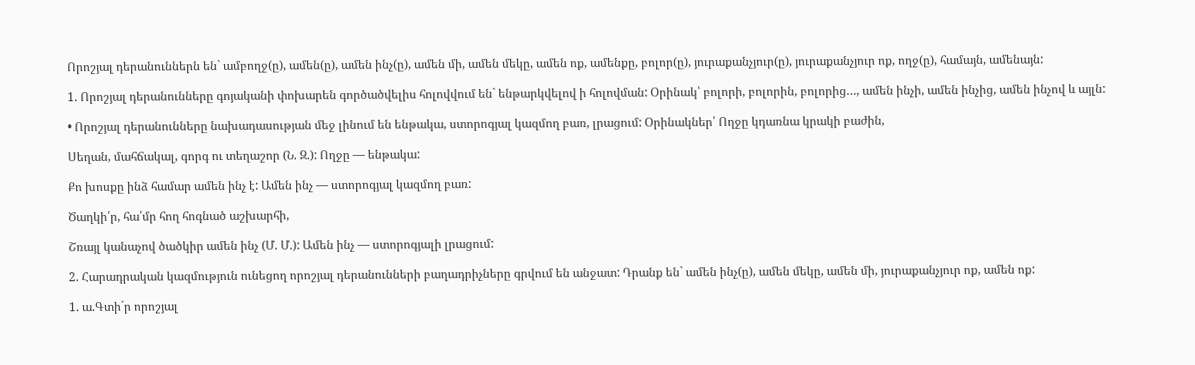Որոշյալ դերանուններն են` ամբողջ(ը), ամեն(ը), ամեն ինչ(ը), ամեն մի, ամեն մեկը, ամեն ոք, ամենքը, բոլոր(ը), յուրաքանչյուր(ը), յուրաքանչյուր ոք, ողջ(ը), համայն, ամենայն:

1. Որոշյալ դերանունները գոյականի փոխարեն գործածվելիս հոլովվում են` ենթարկվելով ի հոլովման: Օրինակ՝ բոլորի, բոլորին, բոլորից…, ամեն ինչի, ամեն ինչից, ամեն ինչով և այլն:

• Որոշյալ դերանունները նախադասության մեջ լինում են ենթակա, ստորոգյալ կազմող բառ, լրացում: Օրինակներ՝ Ողջը կդառնա կրակի բաժին,

Սեղան, մահճակալ, գորգ ու տեղաշոր (Ն. Զ.): Ողջը — ենթակա:

Քո խոսքը ինձ համար ամեն ինչ է: Ամեն ինչ — ստորոգյալ կազմող բառ:

Ծաղկի՛ր, հա՛մր հող հոգնած աշխարհի,

Շռայլ կանաչով ծածկիր ամեն ինչ (Մ. Մ.): Ամեն ինչ — ստորոգյալի լրացում:

2. Հարադրական կազմություն ունեցող որոշյալ դերանունների բաղադրիչները գրվում են անջատ: Դրանք են` ամեն ինչ(ը), ամեն մեկը, ամեն մի, յուրաքանչյուր ոք, ամեն ոք:

1. ա.Գտի´ր որոշյալ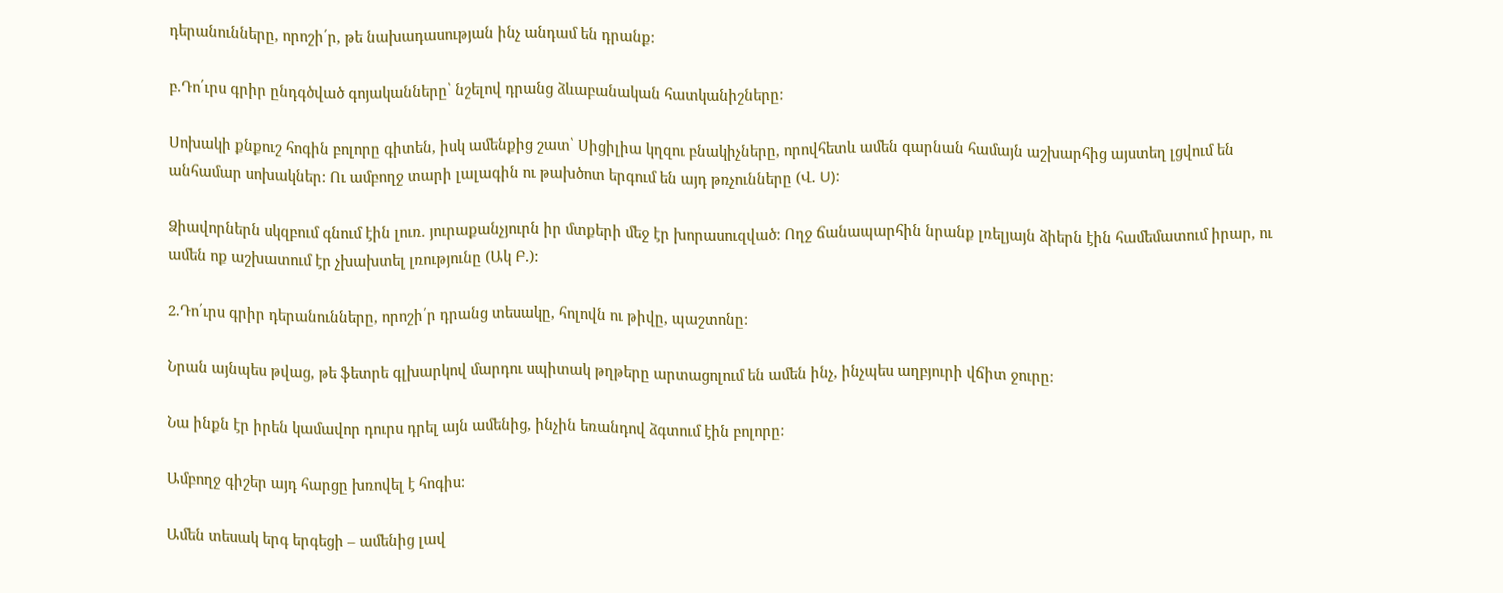դերանունները, որոշի՛ր, թե նախադասության ինչ անդամ են դրանք:

բ.Դո՛ւրս գրիր ընդգծված գոյականները՝ նշելով դրանց ձևաբանական հատկանիշները:

Սոխակի քնքուշ հոգին բոլորը գիտեն, իսկ ամենքից շատ՝ Սիցիլիա կղզու բնակիչները, որովհետև ամեն գարնան համայն աշխարհից այստեղ լցվում են անհամար սոխակներ: Ու ամբողջ տարի լալագին ու թախծոտ երգում են այդ թռչունները (Վ. U):

Ձիավորներն սկզբում գնում էին լուռ. յուրաքանչյուրն իր մտքերի մեջ էր խորասուզված: Ողջ ճանապարհին նրանք լռելյայն ձիերն էին համեմատում իրար, ու ամեն ոք աշխատում էր չխախտել լռությունը (Ակ Բ.):

2.Դո՛ւրս գրիր դերանունները, որոշի՛ր դրանց տեսակը, հոլովն ու թիվը, պաշտոնը:

Նրան այնպես թվաց, թե ֆետրե գլխարկով մարդու սպիտակ թղթերը արտացոլում են ամեն ինչ, ինչպես աղբյուրի վճիտ ջուրը:

Նա ինքն էր իրեն կամավոր դուրս դրել այն ամենից, ինչին եռանդով ձգտում էին բոլորը:

Ամբողջ գիշեր այդ հարցը խռովել է հոգիս:

Ամեն տեսակ երգ երգեցի – ամենից լավ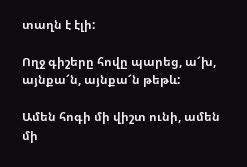տաղն է էլի:

Ողջ գիշերը հովը պարեց, ա՜խ, այնքա՜ն, այնքա՜ն թեթև:

Ամեն հոգի մի վիշտ ունի, ամեն մի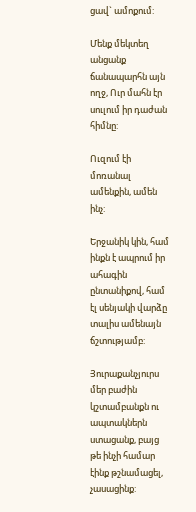ցավ` ամոքում:

Մենք մեկտեղ անցանք ճանապարհն այն ողջ, Ուր մահն էր սուլում իր դաժան հիմնը:

Ուզում էի մոռանալ ամենքին, ամեն ինչ:

Երջանիկ կին, համ ինքն է ապրում իր ահագին ընտանիքով, համ էլ սենյակի վարձը տալիս ամենայն ճշտությամբ:

Յուրաքանչյուրս մեր բաժին կշտամբանքն ու ապտակներն ստացանք, բայց թե ինչի համար էինք թշնամացել, չասացինք: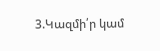3.Կազմի՛ր կամ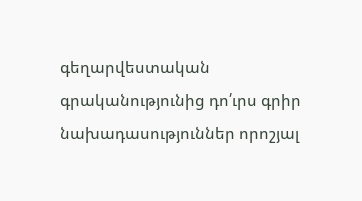գեղարվեստական գրականությունից դո՛ւրս գրիր նախադասություններ որոշյալ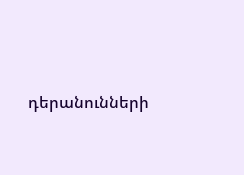դերանունների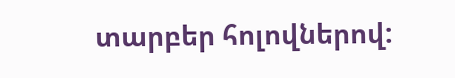տարբեր հոլովներով: